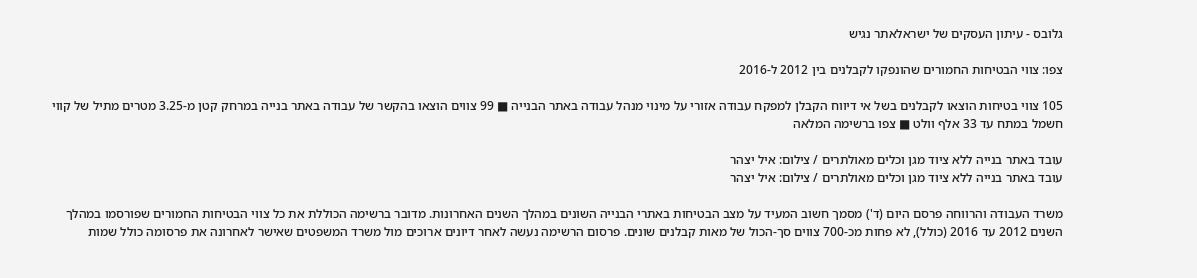גלובס - עיתון העסקים של ישראלאתר נגיש

צפו: צווי הבטיחות החמורים שהונפקו לקבלנים בין 2012 ל-2016

105 צווי בטיחות הוצאו לקבלנים בשל אי דיווח הקבלן למפקח עבודה אזורי על מינוי מנהל עבודה באתר הבנייה ■ 99 צווים הוצאו בהקשר של עבודה באתר בנייה במרחק קטן מ-3.25 מטרים מתיל של קווי חשמל במתח עד 33 אלף וולט ■ צפו ברשימה המלאה

עובד באתר בנייה ללא ציוד מגן וכלים מאולתרים / צילום: איל יצהר
עובד באתר בנייה ללא ציוד מגן וכלים מאולתרים / צילום: איל יצהר

משרד העבודה והרווחה פרסם היום (ד') מסמך חשוב המעיד על מצב הבטיחות באתרי הבנייה השונים במהלך השנים האחרונות. מדובר ברשימה הכוללת את כל צווי הבטיחות החמורים שפורסמו במהלך השנים 2012 עד 2016 (כולל), לא פחות מכ-700 צווים סך-הכול של מאות קבלנים שונים. פרסום הרשימה נעשה לאחר דיונים ארוכים מול משרד המשפטים שאישר לאחרונה את פרסומה כולל שמות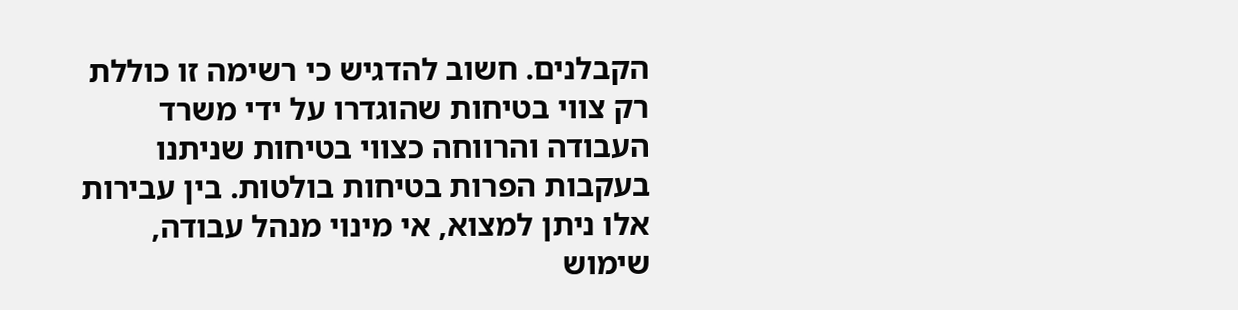הקבלנים. חשוב להדגיש כי רשימה זו כוללת רק צווי בטיחות שהוגדרו על ידי משרד העבודה והרווחה כצווי בטיחות שניתנו בעקבות הפרות בטיחות בולטות. בין עבירות אלו ניתן למצוא, אי מינוי מנהל עבודה, שימוש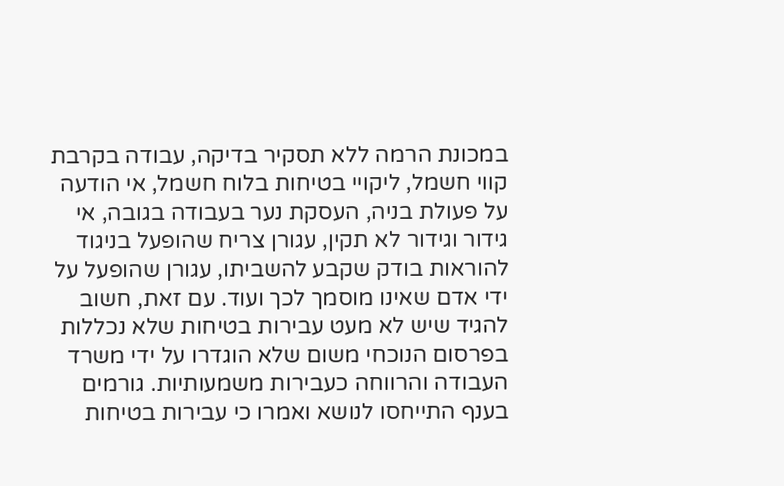במכונת הרמה ללא תסקיר בדיקה, עבודה בקרבת קווי חשמל, ליקויי בטיחות בלוח חשמל, אי הודעה על פעולת בניה, העסקת נער בעבודה בגובה, אי גידור וגידור לא תקין, עגורן צריח שהופעל בניגוד להוראות בודק שקבע להשביתו, עגורן שהופעל על ידי אדם שאינו מוסמך לכך ועוד. עם זאת, חשוב להגיד שיש לא מעט עבירות בטיחות שלא נכללות בפרסום הנוכחי משום שלא הוגדרו על ידי משרד העבודה והרווחה כעבירות משמעותיות. גורמים בענף התייחסו לנושא ואמרו כי עבירות בטיחות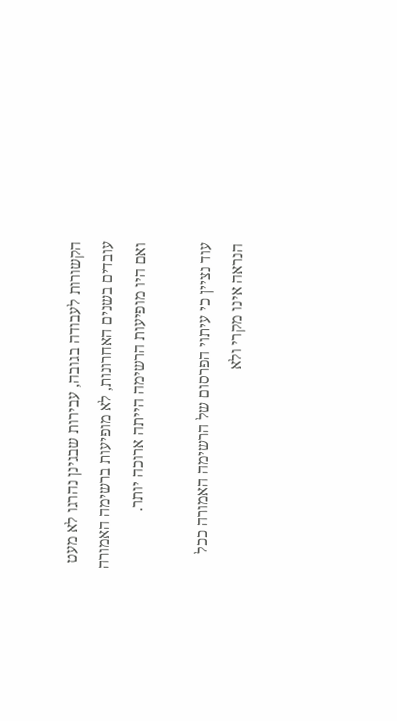הקשורות לעבודה בגובה, עבירות שבגינן נהרגו לא מעט עובדים בשנים האחרונות, לא מופיעות ברשימה האמורה ואם היו מופיעות הרשימה הייתה ארוכה יותר.

עוד נציין כי עיתוי הפרסום של הרשימה האמורה ככל הנראה אינו מקרי ולא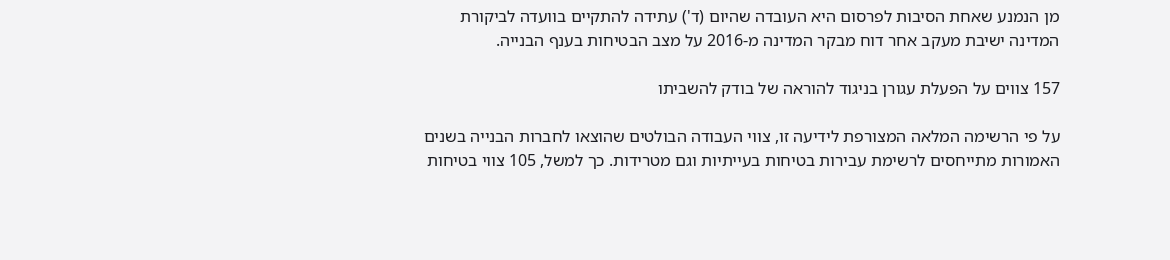מן הנמנע שאחת הסיבות לפרסום היא העובדה שהיום (ד') עתידה להתקיים בוועדה לביקורת המדינה ישיבת מעקב אחר דוח מבקר המדינה מ-2016 על מצב הבטיחות בענף הבנייה.

157 צווים על הפעלת עגורן בניגוד להוראה של בודק להשביתו

על פי הרשימה המלאה המצורפת לידיעה זו, צווי העבודה הבולטים שהוצאו לחברות הבנייה בשנים האמורות מתייחסים לרשימת עבירות בטיחות בעייתיות וגם מטרידות. כך למשל, 105 צווי בטיחות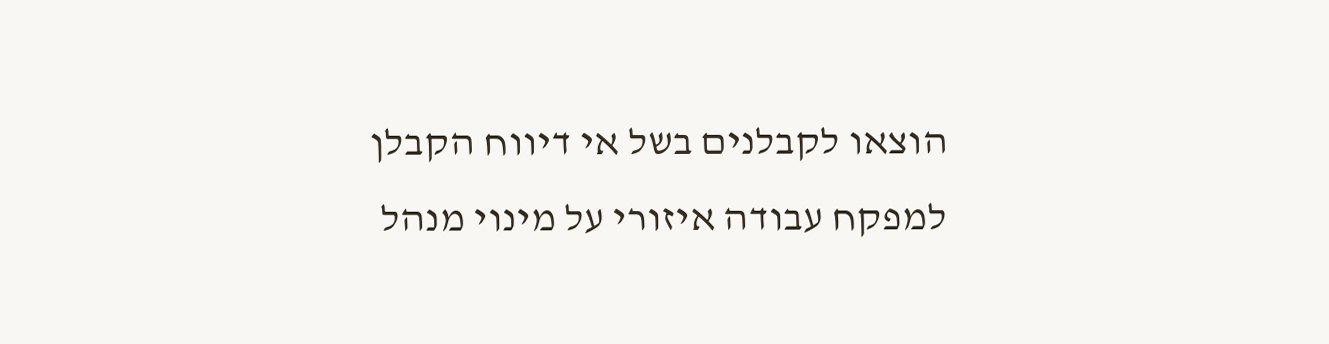הוצאו לקבלנים בשל אי דיווח הקבלן למפקח עבודה איזורי על מינוי מנהל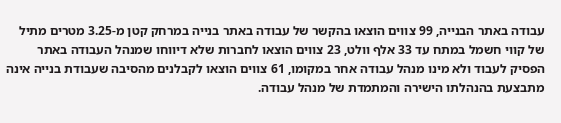עבודה באתר הבנייה, 99 צווים הוצאו בהקשר של עבודה באתר בנייה במרחק קטן מ-3.25 מטרים מתיל של קווי חשמל במתח עד 33 אלף וולט, 23 צווים הוצאו לחברות שלא דיווחו שמנהל העבודה באתר הפסיק לעבוד ולא מינו מנהל עבודה אחר במקומו, 61 צווים הוצאו לקבלנים מהסיבה שעבודת בנייה אינה מתבצעת בהנהלתו הישירה והמתמדת של מנהל עבודה.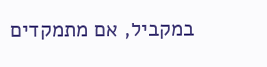במקביל, אם מתמקדים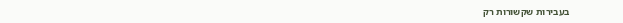בעבירות שקשורות רק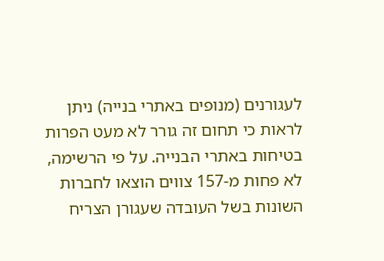לעגורנים (מנופים באתרי בנייה) ניתן לראות כי תחום זה גורר לא מעט הפרות בטיחות באתרי הבנייה. על פי הרשימה, לא פחות מ-157 צווים הוצאו לחברות השונות בשל העובדה שעגורן הצריח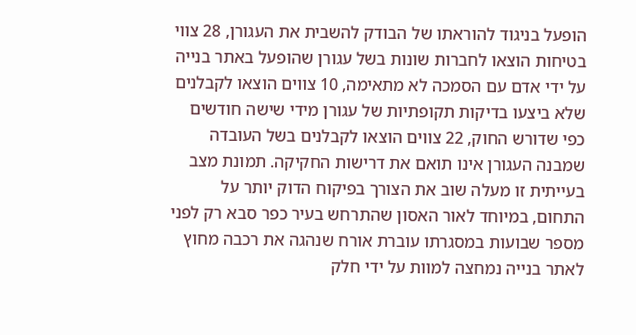הופעל בניגוד להוראתו של הבודק להשבית את העגורן, 28 צווי בטיחות הוצאו לחברות שונות בשל עגורן שהופעל באתר בנייה על ידי אדם עם הסמכה לא מתאימה, 10 צווים הוצאו לקבלנים שלא ביצעו בדיקות תקופתיות של עגורן מידי שישה חודשים כפי שדורש החוק, 22 צווים הוצאו לקבלנים בשל העובדה שמבנה העגורן אינו תואם את דרישות החקיקה. תמונת מצב בעייתית זו מעלה שוב את הצורך בפיקוח הדוק יותר על התחום, במיוחד לאור האסון שהתרחש בעיר כפר סבא רק לפני מספר שבועות במסגרתו עוברת אורח שנהגה את רכבה מחוץ לאתר בנייה נמחצה למוות על ידי חלק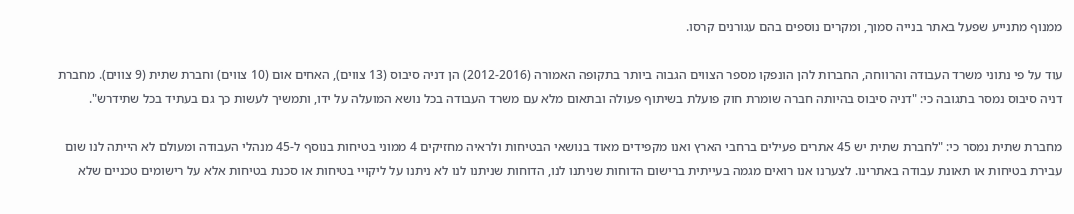ממנוף מתנייע שפעל באתר בנייה סמוך, ומקרים נוספים בהם עגורנים קרסו.

עוד על פי נתוני משרד העבודה והרווחה, החברות להן הונפקו מספר הצווים הגבוה ביותר בתקופה האמורה (2012-2016) הן דניה סיבוס (13 צווים), האחים אום (10 צווים) וחברת שתית (9 צווים). מחברת דניה סיבוס נמסר בתגובה כי: "דניה סיבוס בהיותה חברה שומרת חוק פועלת בשיתוף פעולה ובתאום מלא עם משרד העבודה בכל נושא המועלה על ידו, ותמשיך לעשות כך גם בעתיד בכל שתידרש".

מחברת שתית נמסר כי: "לחברת שתית יש 45 אתרים פעילים ברחבי הארץ ואנו מקפידים מאוד בנושאי הבטיחות ולראיה מחזיקים 4 ממוני בטיחות בנוסף ל-45 מנהלי העבודה ומעולם לא הייתה לנו שום עבירת בטיחות או תאונת עבודה באתרינו. לצערנו אנו רואים מגמה בעייתית ברישום הדוחות שניתנו לנו, הדוחות שניתנו לנו לא ניתנו על ליקויי בטיחות או סכנת בטיחות אלא על רישומים טכניים שלא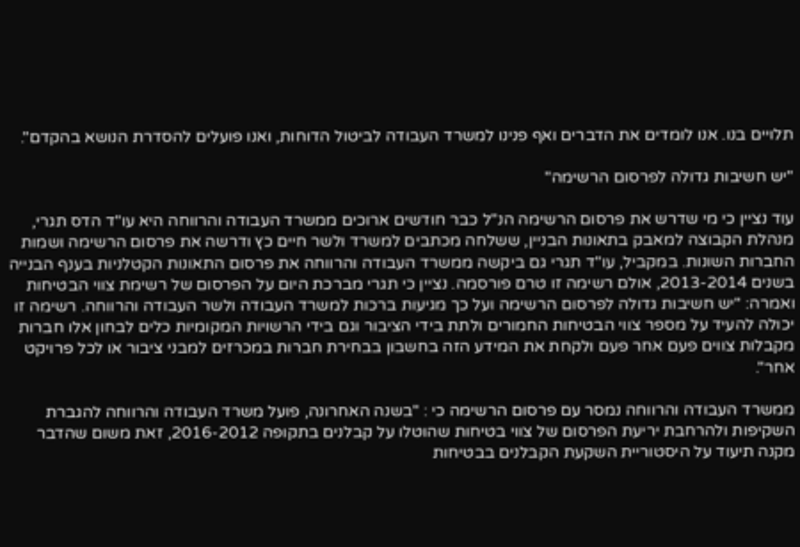תלויים בנו. אנו לומדים את הדברים ואף פנינו למשרד העבודה לביטול הדוחות, ואנו פועלים להסדרת הנושא בהקדם".

"יש חשיבות גדולה לפרסום הרשימה"

עוד נציין כי מי שדרש את פרסום הרשימה הנ"ל כבר חודשים ארוכים ממשרד העבודה והרווחה היא עו"ד הדס תגרי, מנהלת הקבוצה למאבק בתאונות הבניין, ששלחה מכתבים למשרד ולשר חיים כץ ודרשה את פרסום הרשימה ושמות החברות השונות. במקביל, עו"ד תגרי גם ביקשה ממשרד העבודה והרווחה את פרסום התאונות הקטלניות בענף הבנייה בשנים 2013-2014, אולם רשימה זו טרם פורסמה. נציין כי תגרי מברכת היום על הפרסום של רשימת צווי הבטיחות ואמרה: "יש חשיבות גדולה לפרסום הרשימה ועל כך מגיעות ברכות למשרד העבודה ולשר העבודה והרווחה. רשימה זו יכולה להעיד על מספר צווי הבטיחות החמורים ולתת בידי הציבור וגם בידי הרשויות המקומיות כלים לבחון אלו חברות מקבלות צווים פעם אחר פעם ולקחת את המידע הזה בחשבון בבחירת חברות במכרזים למבני ציבור או לכל פרויקט אחר".

ממשרד העבודה והרווחה נמסר עם פרסום הרשימה כי : "בשנה האחרונה, פועל משרד העבודה והרווחה להגברת השקיפות ולהרחבת יריעת הפרסום של צווי בטיחות שהוטלו על קבלנים בתקופה 2016-2012, זאת משום שהדבר מקנה תיעוד על היסטוריית השקעת הקבלנים בבטיחות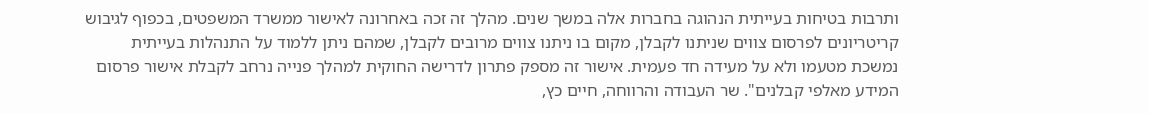ותרבות בטיחות בעייתית הנהוגה בחברות אלה במשך שנים. מהלך זה זכה באחרונה לאישור ממשרד המשפטים, בכפוף לגיבוש קריטריונים לפרסום צווים שניתנו לקבלן, מקום בו ניתנו צווים מרובים לקבלן, שמהם ניתן ללמוד על התנהלות בעייתית נמשכת מטעמו ולא על מעידה חד פעמית. אישור זה מספק פתרון לדרישה החוקית למהלך פנייה נרחב לקבלת אישור פרסום המידע מאלפי קבלנים". שר העבודה והרווחה, חיים כץ,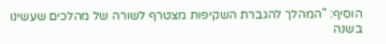הוסיף: "המהלך להגברת השקיפות מצטרף לשורה של מהלכים שעשינו בשנה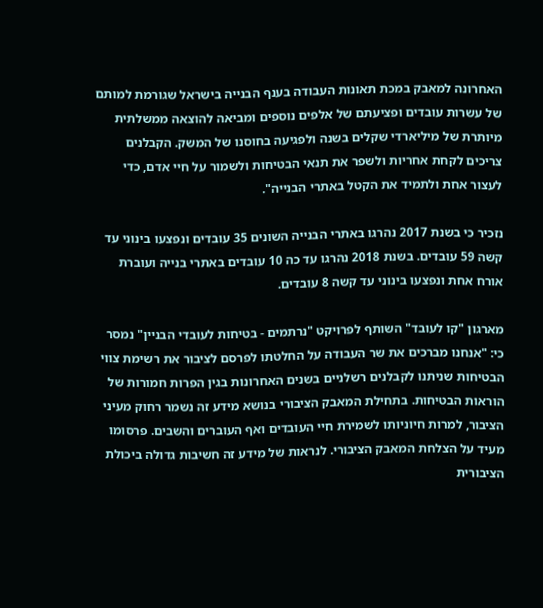האחרונה למאבק במכת תאונות העבודה בענף הבנייה בישראל שגורמת למותם של עשרות עובדים ופציעתם של אלפים נוספים ומביאה להוצאה ממשלתית מיותרת של מיליארדי שקלים בשנה ולפגיעה בחוסנו של המשק. הקבלנים צריכים לקחת אחריות ולשפר את תנאי הבטיחות ולשמור על חיי אדם, כדי לעצור אחת ולתמיד את הקטל באתרי הבנייה".

נזכיר כי בשנת 2017 נהרגו באתרי הבנייה השונים 35 עובדים ונפצעו בינוני עד קשה 59 עובדים. בשנת 2018 נהרגו עד כה 10 עובדים באתרי בנייה ועוברת אורח אחת ונפצעו בינוני עד קשה 8 עובדים.

מארגון "קו לעובד" השותף לפרויקט "נרתמים - בטיחות לעובדי הבניין" נמסר כי: "אנחנו מברכים את שר העבודה על החלטתו לפרסם לציבור את רשימת צווי הבטיחות שניתנו לקבלנים רשלניים בשנים האחרונות בגין הפרות חמורות של הוראות הבטיחות. בתחילת המאבק הציבורי בנושא מידע זה נשמר רחוק מעיני הציבור, למרות חיוניותו לשמירת חיי העובדים ואף העוברים והשבים. פרסומו מעיד על הצלחת המאבק הציבורי. לנראות של מידע זה חשיבות גדולה ביכולת הציבורית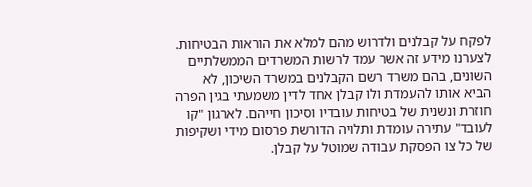לפקח על קבלנים ולדרוש מהם למלא את הוראות הבטיחות. לצערנו מידע זה אשר עמד לרשות המשרדים הממשלתיים השונים, בהם משרד רשם הקבלנים במשרד השיכון, לא הביא אותו להעמדת ולו קבלן אחד לדין משמעתי בגין הפרה חוזרת ונשנית של בטיחות עובדיו וסיכון חייהם. לארגון "קו לעובד" עתירה עומדת ותלויה הדורשת פרסום מידי ושקיפות של כל צו הפסקת עבודה שמוטל על קבלן.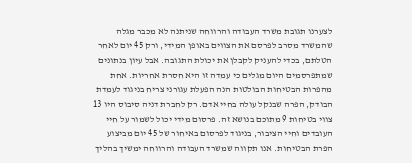לצערנו תגובת משרד העבודה והרווחה שניתנה לא מכבר מגלה שהמשרד מסרב לפרסם את הצווים באופן המידי, ורק 45 יום לאחר הטלתם, בכדי להעניק לקבלן את יכולת התגובה. אבל עיון בנתונים שמתפרסמים היום מגלים כי עמדה זו היא חסרת אחריות. אחת מהפרות הבטיחות הבולטות הנה הפעלת עגורני צריח בניגוד לעמדת הבודק, הפרה שבנקל עולה בחיי אדם. רק לחברת דניה סיבוס היו 13 צווי בטיחות 9 מתוכם בנושא זה. פרסום מידי יכול לשמור על חיי העובדים וחיי הציבור, בניגוד לפרסום באיחור של 45 יום מביצוע הפרת הבטיחות. אנו תקווה שמשרד העבודה והרווחה ימשיך בהליך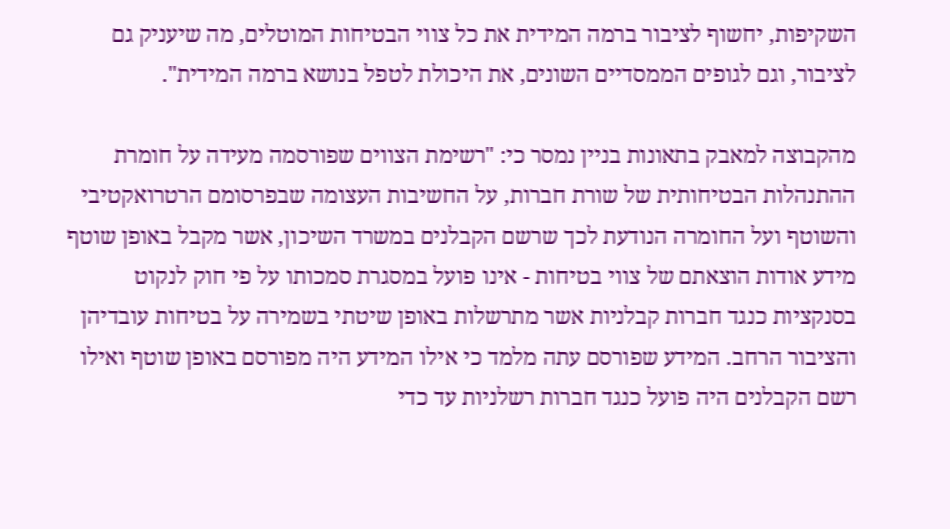השקיפות, יחשוף לציבור ברמה המידית את כל צווי הבטיחות המוטלים, מה שיעניק גם לציבור, וגם לגופים הממסדיים השונים, את היכולת לטפל בנושא ברמה המידית".

מהקבוצה למאבק בתאונות בניין נמסר כי: "רשימת הצווים שפורסמה מעידה על חומרת ההתנהלות הבטיחותית של שורת חברות, על החשיבות העצומה שבפרסומם הרטרואקטיבי והשוטף ועל החומרה הנודעת לכך שרשם הקבלנים במשרד השיכון, אשר מקבל באופן שוטף מידע אודות הוצאתם של צווי בטיחות - אינו פועל במסגרת סמכותו על פי חוק לנקוט בסנקציות כנגד חברות קבלניות אשר מתרשלות באופן שיטתי בשמירה על בטיחות עובדיהן והציבור הרחב. המידע שפורסם עתה מלמד כי אילו המידע היה מפורסם באופן שוטף ואילו רשם הקבלנים היה פועל כנגד חברות רשלניות עד כדי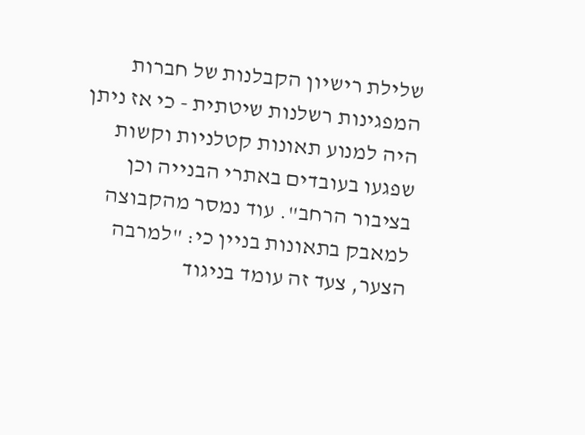שלילת רישיון הקבלנות של חברות המפגינות רשלנות שיטתית - כי אז ניתן היה למנוע תאונות קטלניות וקשות שפגעו בעובדים באתרי הבנייה וכן בציבור הרחב". עוד נמסר מהקבוצה למאבק בתאונות בניין כי: "למרבה הצער, צעד זה עומד בניגוד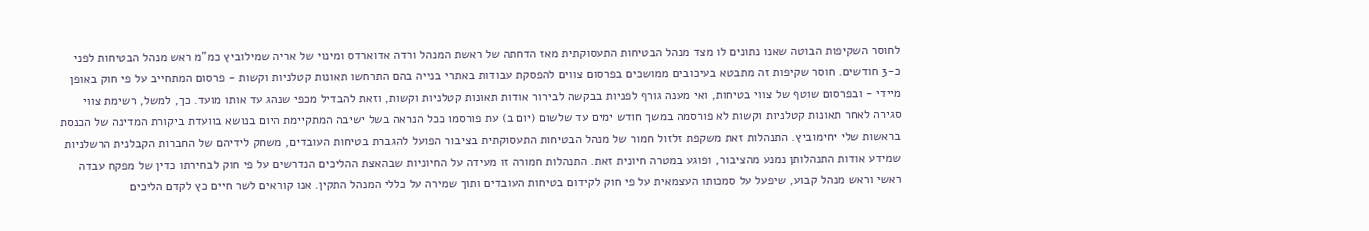לחוסר השקיפות הבוטה שאנו נתונים לו מצד מנהל הבטיחות התעסוקתית מאז הדחתה של ראשת המנהל ורדה אדוארדס ומינוי של אריה שמילוביץ כמ"מ ראש מנהל הבטיחות לפני כ-3 חודשים. חוסר שקיפות זה מתבטא בעיכובים ממושכים בפרסום צווים להפסקת עבודות באתרי בנייה בהם התרחשו תאונות קטלניות וקשות - פרסום המתחייב על פי חוק באופן מיידי - ובפרסום שוטף של צווי בטיחות, ואי מענה גורף לפניות בבקשה לבירור אודות תאונות קטלניות וקשות, וזאת להבדיל מכפי שנהג עד אותו מועד. כך, למשל, רשימת צווי סגירה לאחר תאונות קטלניות וקשות לא פורסמה במשך חודש ימים עד שלשום (יום ב) עת פורסמו ככל הנראה בשל ישיבה המתקיימת היום בנושא בוועדת ביקורת המדינה של הכנסת בראשות שלי יחימוביץ. התנהלות זאת משקפת זלזול חמור של מנהל הבטיחות התעסוקתית בציבור הפועל להגברת בטיחות העובדים, משחק לידיהם של החברות הקבלנית הרשלניות שמידע אודות התנהלותן נמנע מהציבור, ופוגע במטרה חיונית זאת. התנהלות חמורה זו מעידה על החיוניות שבהאצת ההליכים הנדרשים על פי חוק לבחירתו כדין של מפקח עבדה ראשי וראש מנהל קבוע, שיפעל על סמכותו העצמאית על פי חוק לקידום בטיחות העובדים ותוך שמירה על כללי המנהל התקין. אנו קוראים לשר חיים כץ לקדם הליכים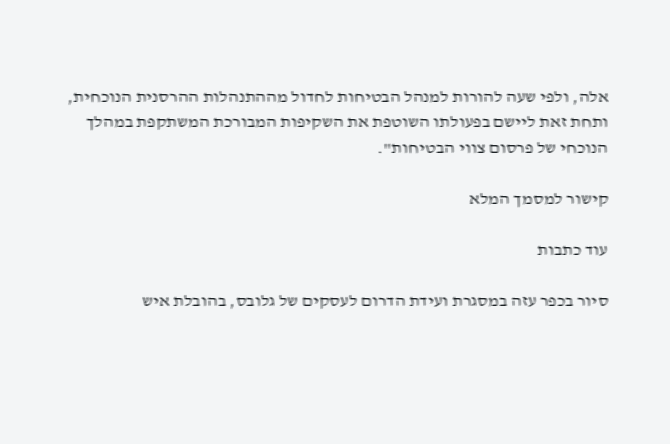אלה, ולפי שעה להורות למנהל הבטיחות לחדול מההתנהלות ההרסנית הנוכחית, ותחת זאת ליישם בפעולתו השוטפת את השקיפות המבורכת המשתקפת במהלך הנוכחי של פרסום צווי הבטיחות".

קישור למסמך המלא

עוד כתבות

סיור בכפר עזה במסגרת ועידת הדרום לעסקים של גלובס, בהובלת איש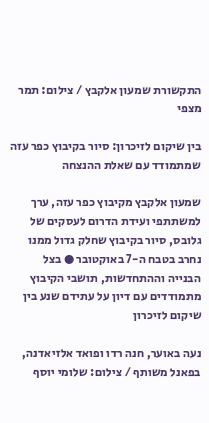התקשורת שמעון אלקבץ / צילום: תמר מצפי

בין שיקום לזיכרון: סיור בקיבוץ כפר עזה שמתמודד עם שאלת ההנצחה

שמעון אלקבץ מקיבוץ כפר עזה, ערך למשתתפי ועידת הדרום לעסקים של גלובס, סיור בקיבוץ שחלק גדול ממנו נחרב בטבח ה-7 באוקטובר ● בצל הבנייה וההתחדשות, תושבי הקיבוץ מתמודדים עם דיון על עתידם שנע בין שיקום לזיכרון

נעה באוער, חנה רדו ופואד אלזיאדנה, בפאנל משותף / צילום: שלומי יוסף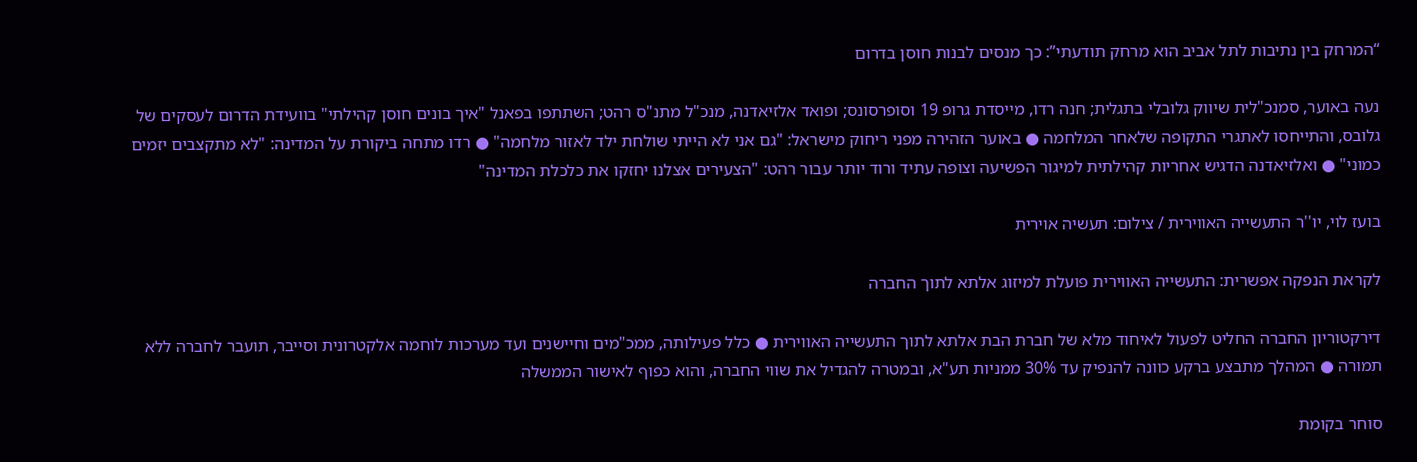“המרחק בין נתיבות לתל אביב הוא מרחק תודעתי”: כך מנסים לבנות חוסן בדרום

נעה באוער, סמנכ"לית שיווק גלובלי בתגלית; חנה רדו, מייסדת גרופ 19 וסופרסונס; ופואד אלזיאדנה, מנכ"ל מתנ"ס רהט; השתתפו בפאנל "איך בונים חוסן קהילתי" בוועידת הדרום לעסקים של גלובס, והתייחסו לאתגרי התקופה שלאחר המלחמה ● באוער הזהירה מפני ריחוק מישראל: "גם אני לא הייתי שולחת ילד לאזור מלחמה" ● רדו מתחה ביקורת על המדינה: "לא מתקצבים יזמים כמוני" ● ואלזיאדנה הדגיש אחריות קהילתית למיגור הפשיעה וצופה עתיד ורוד יותר עבור רהט: "הצעירים אצלנו יחזקו את כלכלת המדינה"

בועז לוי, יו''ר התעשייה האווירית / צילום: תעשיה אוירית

לקראת הנפקה אפשרית: התעשייה האווירית פועלת למיזוג אלתא לתוך החברה

דירקטוריון החברה החליט לפעול לאיחוד מלא של חברת הבת אלתא לתוך התעשייה האווירית ● כלל פעילותה, ממכ"מים וחיישנים ועד מערכות לוחמה אלקטרונית וסייבר, תועבר לחברה ללא תמורה ● המהלך מתבצע ברקע כוונה להנפיק עד 30% ממניות תע"א, ובמטרה להגדיל את שווי החברה, והוא כפוף לאישור הממשלה

סוחר בקומת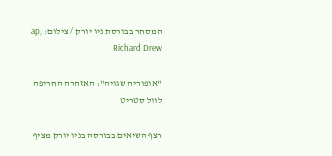המסחר בבורסת ניו יורק / צילום: ap, Richard Drew

"אופוריה שגויה": האזהרה החריפה לוול סטריט

רצף השיאים בבורסה בניו יורק מציף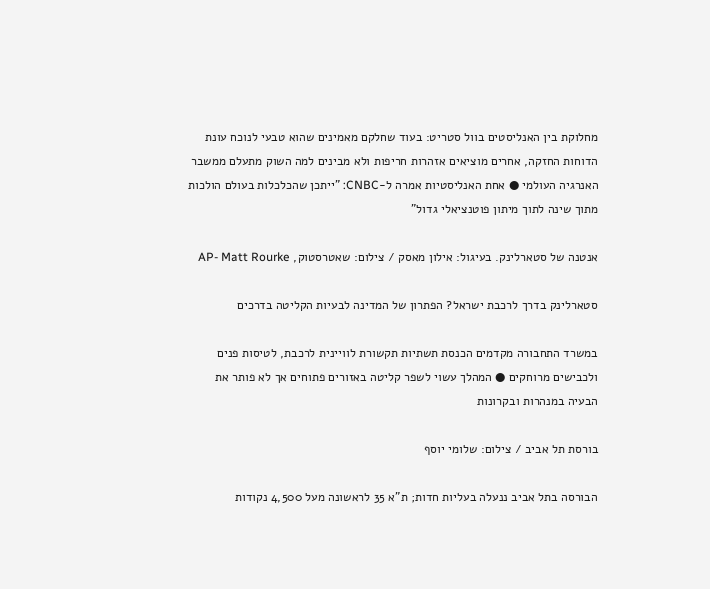מחלוקת בין האנליסטים בוול סטריט: בעוד שחלקם מאמינים שהוא טבעי לנוכח עונת הדוחות החזקה, אחרים מוציאים אזהרות חריפות ולא מבינים למה השוק מתעלם ממשבר האנרגיה העולמי ● אחת האנליסטיות אמרה ל-CNBC: "ייתכן שהכלכלות בעולם הולכות מתוך שינה לתוך מיתון פוטנציאלי גדול"

אנטנה של סטארלינק. בעיגול: אילון מאסק / צילום: שאטרסטוק, AP- Matt Rourke

סטארלינק בדרך לרכבת ישראל? הפתרון של המדינה לבעיות הקליטה בדרכים

במשרד התחבורה מקדמים הכנסת תשתיות תקשורת לוויינית לרכבת, לטיסות פנים ולכבישים מרוחקים ● המהלך עשוי לשפר קליטה באזורים פתוחים אך לא פותר את הבעיה במנהרות ובקרונות

בורסת תל אביב / צילום: שלומי יוסף

הבורסה בתל אביב ננעלה בעליות חדות; ת"א 35 לראשונה מעל 4,500 נקודות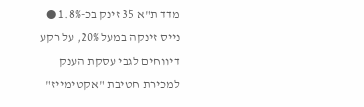מדד ת"א 35 זינק בכ-1.8% ● נייס זינקה במעל 20%, על רקע דיווחים לגבי עסקת הענק למכירת חטיבת "אקטימייז"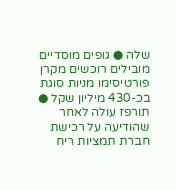שלה ● גופים מוסדיים מובילים רוכשים מקרן פורטיסימו מניות סוגת בכ-430 מיליון שקל ● תורפז עולה לאחר שהודיעה על רכישת חברת תמציות ריח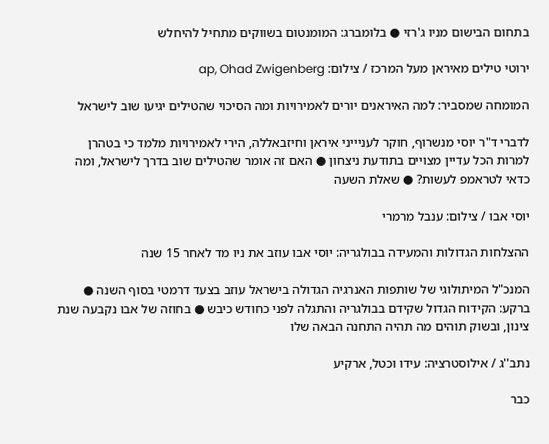בתחום הבישום מניו ג'רזי ● בלומברג: המומנטום בשווקים מתחיל להיחלש

ירוטי טילים מאיראן מעל המרכז / צילום: ap, Ohad Zwigenberg

המומחה שמסביר: למה האיראנים יורים לאמירויות ומה הסיכוי שהטילים יגיעו שוב לישראל

לדברי ד"ר יוסי מנשרוף, חוקר לעניייני איראן וחיזבאללה, הירי לאמירויות מלמד כי בטהרן למרות הכל עדיין מצויים בתודעת ניצחון ● האם זה אומר שהטילים שוב בדרך לישראל, ומה כדאי לטראמפ לעשות? ● שאלת השעה

יוסי אבו / צילום: ענבל מרמרי

ההצלחות הגדולות והמעידה בבולגריה: יוסי אבו עוזב את ניו מד לאחר 15 שנה

המנכ"ל המיתולוגי של שותפות האנרגיה הגדולה בישראל עוזב בצעד דרמטי בסוף השנה ● ברקע: הקידוח הגדול שקידם בבולגריה והתגלה לפני כחודש כיבש ● בחוזה של אבו נקבעה שנת צינון, ובשוק תוהים מה תהיה התחנה הבאה שלו

נתב''ג / אילוסטרציה: עידו וכטל, ארקיע

כבר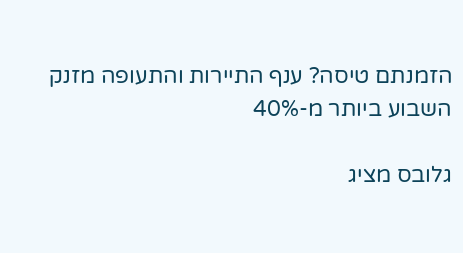הזמנתם טיסה? ענף התיירות והתעופה מזנק השבוע ביותר מ-40%

גלובס מציג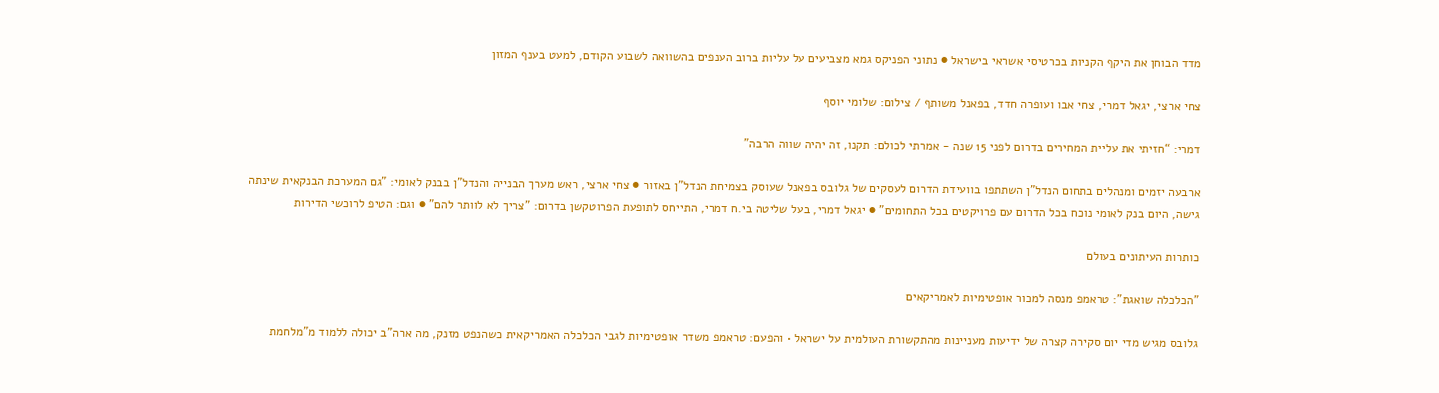מדד הבוחן את היקף הקניות בכרטיסי אשראי בישראל ● נתוני הפניקס גמא מצביעים על עליות ברוב הענפים בהשוואה לשבוע הקודם, למעט בענף המזון

צחי ארצי, יגאל דמרי, צחי אבו ועופרה חדד, בפאנל משותף / צילום: שלומי יוסף

דמרי: “חזיתי את עליית המחירים בדרום לפני 15 שנה - אמרתי לכולם: תקנו, זה יהיה שווה הרבה”

ארבעה יזמים ומנהלים בתחום הנדל"ן השתתפו בוועידת הדרום לעסקים של גלובס בפאנל שעוסק בצמיחת הנדל"ן באזור ● צחי ארצי, ראש מערך הבנייה והנדל"ן בבנק לאומי: "גם המערכת הבנקאית שינתה גישה, היום בנק לאומי נוכח בכל הדרום עם פרויקטים בכל התחומים" ● יגאל דמרי, בעל שליטה בי.ח דמרי, התייחס לתופעת הפרוטקשן בדרום: "צריך לא לוותר להם" ● וגם: הטיפ לרוכשי הדירות

כותרות העיתונים בעולם

"הכלכלה שואגת": טראמפ מנסה למכור אופטימיות לאמריקאים

גלובס מגיש מדי יום סקירה קצרה של ידיעות מעניינות מהתקשורת העולמית על ישראל • והפעם: טראמפ משדר אופטימיות לגבי הכלכלה האמריקאית כשהנפט מזנק, מה ארה"ב יכולה ללמוד מ"מלחמת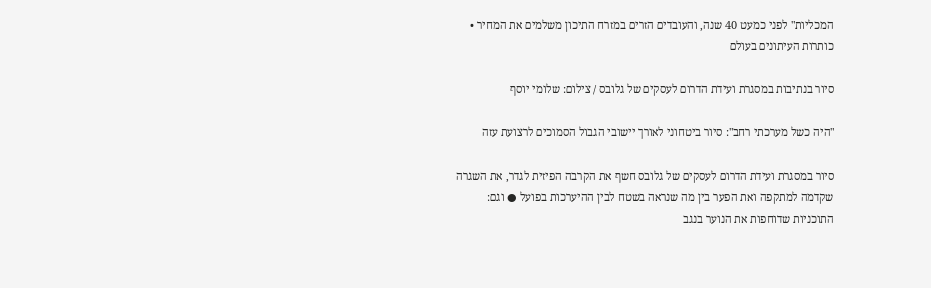המכליות" לפני כמעט 40 שנה, והעובדים הזרים במזרח התיכון משלמים את המחיר • כותרות העיתונים בעולם

סיור בנתיבות במסגרת ועידת הדרום לעסקים של גלובס / צילום: שלומי יוסף

"היה כשל מערכתי רחב": סיור ביטחוני לאורך יישובי הגבול הסמוכים לרצועת עזה

סיור במסגרת ועידת הדרום לעסקים של גלובס חשף את הקרבה הפיזית לגדר, את השגרה שקדמה למתקפה ואת הפער בין מה שנראה בשטח לבין ההיערכות בפועל ● וגם: התוכניות שדוחפות את הנוער בנגב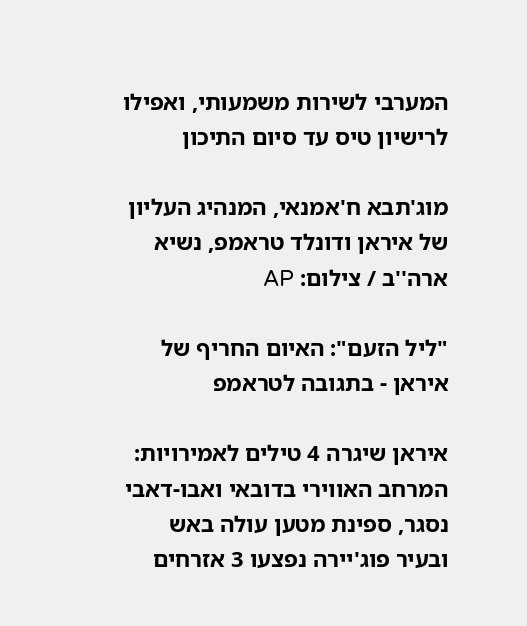המערבי לשירות משמעותי, ואפילו לרישיון טיס עד סיום התיכון

מוג'תבא ח'אמנאי, המנהיג העליון של איראן ודונלד טראמפ, נשיא ארה''ב / צילום: AP

"ליל הזעם": האיום החריף של איראן - בתגובה לטראמפ

איראן שיגרה 4 טילים לאמירויות: המרחב האווירי בדובאי ואבו-דאבי נסגר, ספינת מטען עולה באש ובעיר פוג'יירה נפצעו 3 אזרחים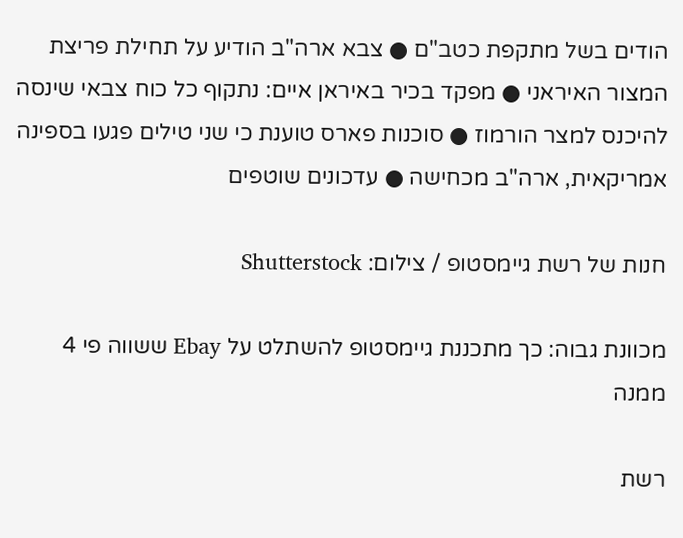הודים בשל מתקפת כטב"ם ● צבא ארה"ב הודיע על תחילת פריצת המצור האיראני ● מפקד בכיר באיראן איים: נתקוף כל כוח צבאי שינסה להיכנס למצר הורמוז ● סוכנות פארס טוענת כי שני טילים פגעו בספינה אמריקאית, ארה"ב מכחישה ● עדכונים שוטפים

חנות של רשת גיימסטופ / צילום: Shutterstock

מכוונת גבוה: כך מתכננת גיימסטופ להשתלט על Ebay ששווה פי 4 ממנה

רשת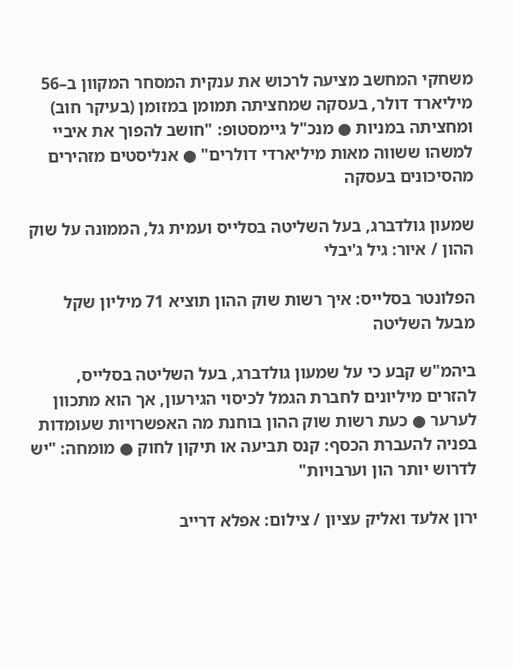משחקי המחשב מציעה לרכוש את ענקית המסחר המקוון ב–56 מיליארד דולר, בעסקה שמחציתה תמומן במזומן (בעיקר חוב) ומחציתה במניות ● מנכ"ל גיימסטופ: "חושב להפוך את איביי למשהו ששווה מאות מיליארדי דולרים" ● אנליסטים מזהירים מהסיכונים בעסקה

שמעון גולדברג, בעל השליטה בסלייס ועמית גל, הממונה על שוק ההון / איור: גיל ג'יבלי

הפלונטר בסלייס: איך רשות שוק ההון תוציא 71 מיליון שקל מבעל השליטה

ביהמ"ש קבע כי על שמעון גולדברג, בעל השליטה בסלייס, להזרים מיליונים לחברת הגמל לכיסוי הגירעון, אך הוא מתכוון לערער ● כעת רשות שוק ההון בוחנת מה האפשרויות שעומדות בפניה להעברת הכסף: קנס תביעה או תיקון לחוק ● מומחה: "יש לדרוש יותר הון וערבויות"

ירון אלעד ואליק עציון / צילום: אפלא דרייב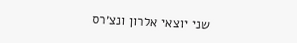שני יוצאי אלרון ונצ׳רס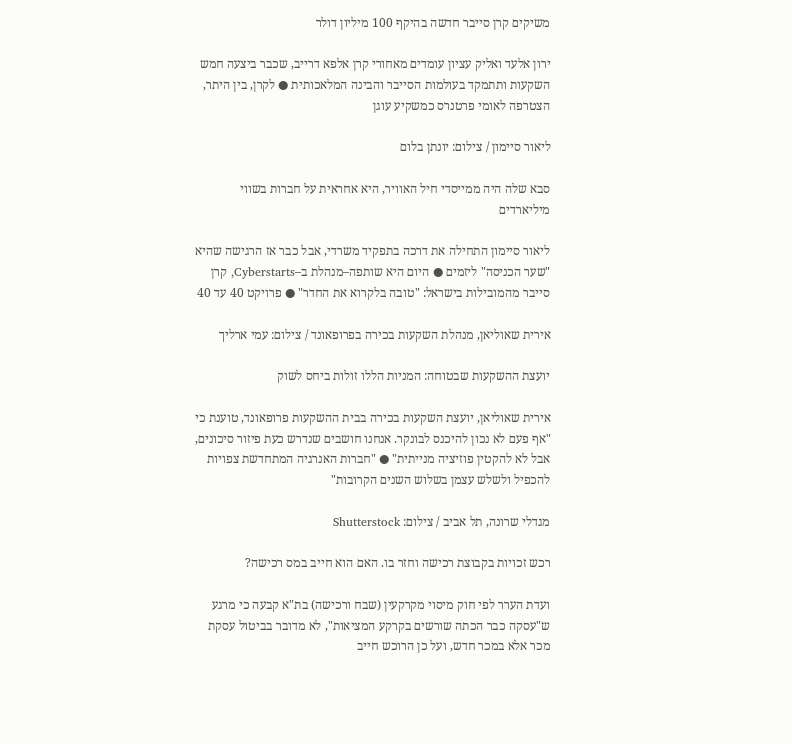משיקים קרן סייבר חדשה בהיקף 100 מיליון דולר

ירון אלעד ואליק עציון עומדים מאחורי קרן אלפא דרייב, שכבר ביצעה חמש השקעות ותתמקד בעולמות הסייבר והבינה המלאכותית ● לקרן, בין היתר, הצטרפה לאומי פרטנרס כמשקיע עוגן

ליאור סיימון / צילום: יונתן בלום

סבא שלה היה ממייסדי חיל האוויר, היא אחראית על חברות בשווי מיליארדים

ליאור סיימון התחילה את דרכה בתפקיד משרדי, אבל כבר אז הרגישה שהיא "שער הכניסה" ליזמים ● היום היא שותפה–מנהלת ב–Cyberstarts, קרן סייבר מהמובילות בישראל: "טובה בלקרוא את החדר" ● פרויקט 40 עד 40

אירית שאוליאן, מנהלת השקעות בכירה בפרופאונד / צילום: עמי ארליך

יועצת ההשקעות שבטוחה: המניות הללו זולות ביחס לשוק

אירית שאוליאן, יועצת השקעות בכירה בבית ההשקעות פרופאונד, טוענת כי "אף פעם לא נכון להיכנס לבונקר. אנחנו חושבים שנדרש כעת פיזור סיכונים, אבל לא להקטין פוזיציה מנייתית" ● "חברות האנרגיה המתחדשת צפויות להכפיל ולשלש עצמן בשלוש השנים הקרובות"

מגדלי שרונה, תל אביב / צילום: Shutterstock

רכש זכויות בקבוצת רכישה וחזר בו. האם הוא חייב במס רכישה?

ועדת הערר לפי חוק מיסוי מקרקעין (שבח ורכישה) בת"א קבעה כי מרגע ש"עסקה כבר הכתה שורשים בקרקע המציאות", לא מדובר בביטול עסקת מכר אלא במכר חדש, ועל כן הרוכש חייב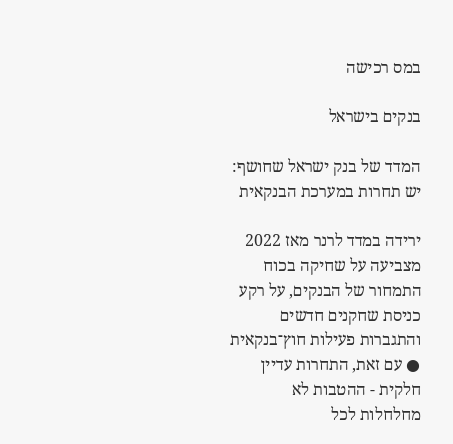במס רכישה

בנקים בישראל

המדד של בנק ישראל שחושף: יש תחרות במערכת הבנקאית

ירידה במדד לרנר מאז 2022 מצביעה על שחיקה בכוח התמחור של הבנקים, על רקע כניסת שחקנים חדשים והתגברות פעילות חוץ־בנקאית ● עם זאת, התחרות עדיין חלקית - ההטבות לא מחלחלות לכל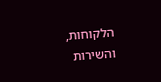הלקוחות, והשירות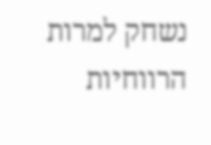נשחק למרות הרווחיות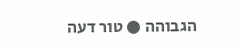הגבוהה ● טור דעה